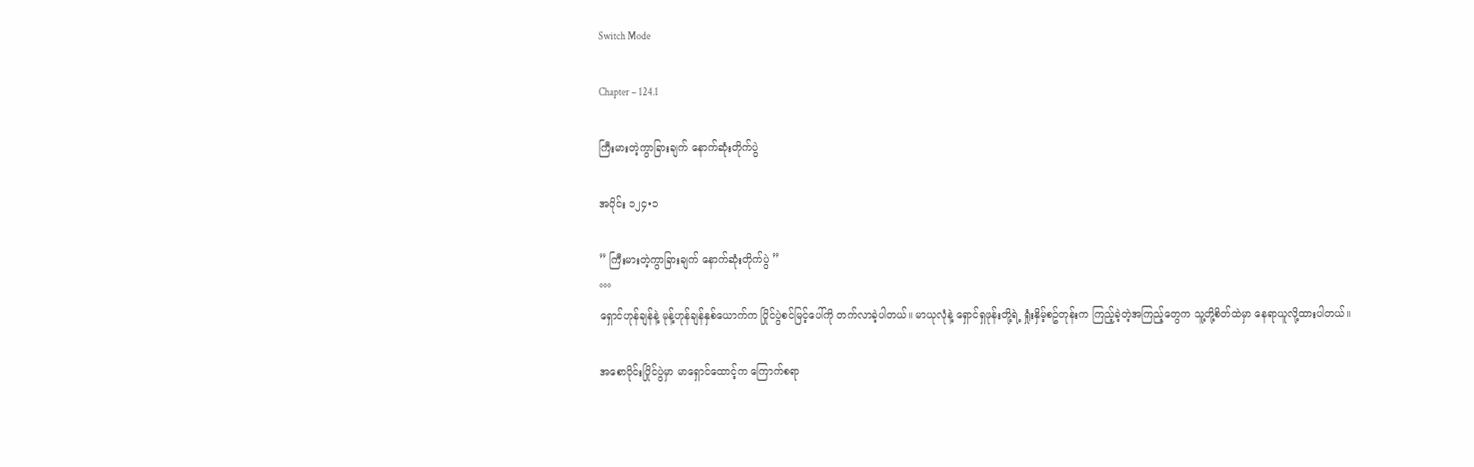Switch Mode

Chapter – 124.1

ကြီးမားတဲ့ကွာခြားချက် နောက်ဆုံးတိုက်ပွဲ

အပိုင်း ၁၂၄•၁

” ကြီးမားတဲ့ကွာခြားချက် နောက်ဆုံးတိုက်ပွဲ ”
°°°
ရှောင်ဟုန်ချန်နဲ့ မုန့်ဟုန်ချန်နှစ်ယောက်က ပြိုင်ပွဲစင်မြင့်ပေါ်ကို တက်လာခဲ့ပါတယ်။ မာယုလုံနဲ့ ရှောင်ရှဖုန်းတို့ရဲ့ ရှုံးနှိမ့်စဥ်တုန်းက ကြည့်ခဲ့တဲ့အကြည့်တွေက သူ့တို့စိတ်ထဲမှာ နေရာယူလို့ထားပါတယ်။

အစောပိုင်းပြိုင်ပွဲမှာ မာရှောင်ထောင့်က ကြောက်စရာ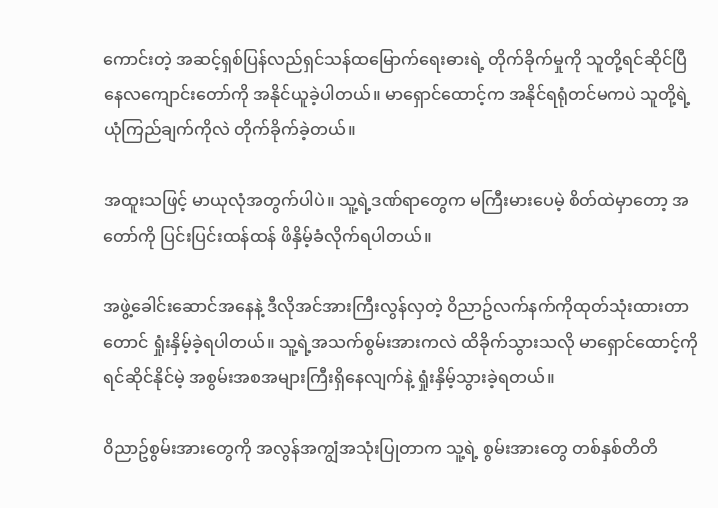ကောင်းတဲ့ အဆင့်ရှစ်ပြန်လည်ရှင်သန်ထမြောက်ရေးဓားရဲ့ တိုက်ခိုက်မှုကို သူတို့ရင်ဆိုင်ပြီ နေလကျောင်းတော်ကို အနိုင်ယူခဲ့ပါတယ်။ မာရှောင်ထောင့်က အနိုင်ရရုံတင်မကပဲ သူတို့ရဲ့ယုံကြည်ချက်ကိုလဲ တိုက်ခိုက်ခဲ့တယ်။

အထူးသဖြင့် မာယုလုံအတွက်ပါပဲ။ သူ့ရဲ့ဒဏ်ရာတွေက မကြီးမားပေမဲ့ စိတ်ထဲမှာတော့ အတော်ကို ပြင်းပြင်းထန်ထန် ဖိနှိမ့်ခံလိုက်ရပါတယ်။

အဖွဲ့ခေါင်းဆောင်အနေနဲ့ ဒီလိုအင်အားကြီးလွန်လှတဲ့ ၀ိညာဥ်လက်နက်ကိုထုတ်သုံးထားတာတောင် ရှုံးနှိမ့်ခဲ့ရပါတယ်။ သူ့ရဲ့အသက်စွမ်းအားကလဲ ထိခိုက်သွားသလို မာရှောင်ထောင့်ကို ရင်ဆိုင်နိုင်မဲ့ အစွမ်းအစအများကြီးရှိနေလျက်နဲ့ ရှုံးနှိမ့်သွားခဲ့ရတယ်။

၀ိညာဥ်စွမ်းအားတွေကို အလွန်အကျွံအသုံးပြုတာက သူ့ရဲ့ စွမ်းအားတွေ တစ်နှစ်တိတိ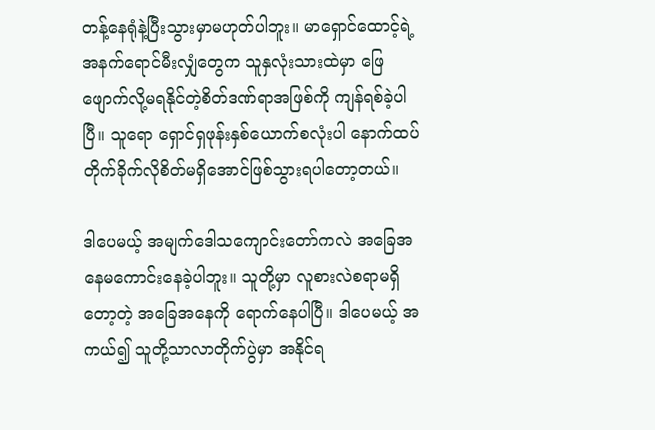တန့်နေရုံနဲ့ပြီးသွားမှာမဟုတ်ပါဘူး။ မာရှောင်ထောင့်ရဲ့အနက်ရောင်မီးလျှံတွေက သူနှလုံးသားထဲမှာ ဖြေဖျောက်လို့မရနိုင်တဲ့စိတ်ဒဏ်ရာအဖြစ်ကို ကျန်ရစ်ခဲ့ပါပြီ။ သူရော ရှောင်ရှဖုန်းနှစ်ယောက်စလုံးပါ နောက်ထပ် တိုက်ခိုက်လိုစိတ်မရှိအောင်ဖြစ်သွားရပါတော့တယ်။

ဒါပေမယ့် အမျက်ဒေါသကျောင်းတော်ကလဲ အခြေအနေမကောင်းနေခဲ့ပါဘူး။ သူတို့မှာ လူစားလဲစရာမရှိတော့တဲ့ အခြေအနေကို ရောက်နေပါပြီ။ ဒါပေမယ့် အကယ်၍ သူတို့သာလာတိုက်ပွဲမှာ အနိုင်ရ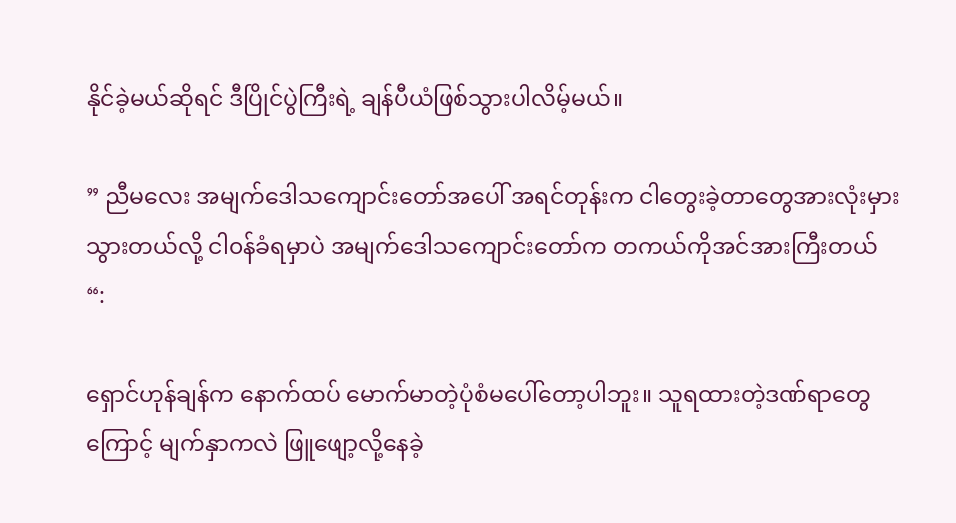နိုင်ခဲ့မယ်ဆိုရင် ဒီပြိုင်ပွဲကြီးရဲ့ ချန်ပီယံဖြစ်သွားပါလိမ့်မယ်။

” ညီမလေး အမျက်ဒေါသကျောင်းတော်အပေါ် အရင်တုန်းက ငါတွေးခဲ့တာတွေအားလုံးမှားသွားတယ်လို့ ငါ၀န်ခံရမှာပဲ အမျက်ဒေါသကျောင်းတော်က တကယ်ကိုအင်အားကြီးတယ် “:

ရှောင်ဟုန်ချန်က နောက်ထပ် မောက်မာတဲ့ပုံစံမပေါ်တော့ပါဘူး။ သူရထားတဲ့ဒဏ်ရာတွေကြောင့် မျက်နှာကလဲ ဖြူဖျော့လို့နေခဲ့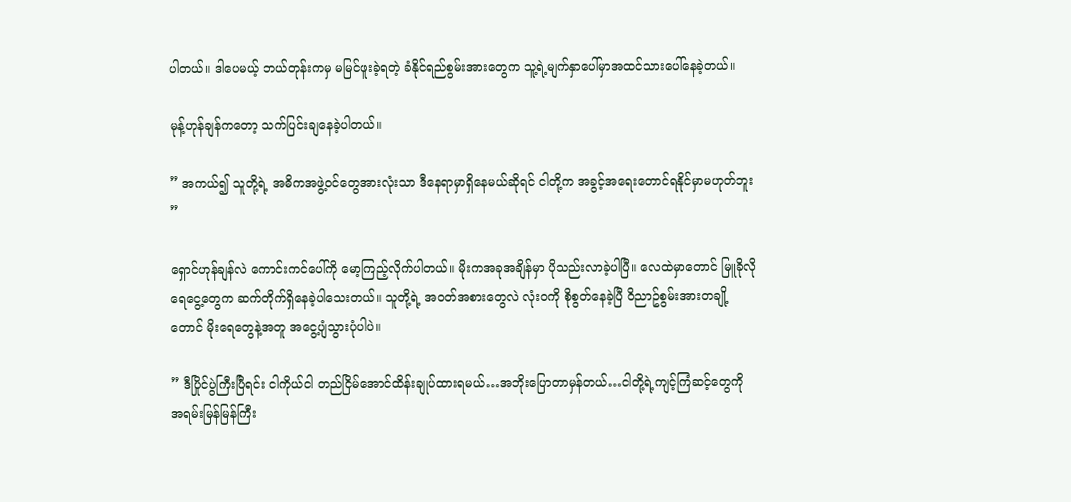ပါတယ်။ ဒါပေမယ့် ဘယ်တုန်းကမှ မမြင်ဖူးခဲ့ရတဲ့ ခံနိုင်ရည်စွမ်းအားတွေက သူ့ရဲ့မျက်နှာပေါ်မှာအထင်သားပေါ်နေခဲ့တယ်။

မုန့်ဟုန်ချန်ကတော့ သက်ပြင်းချနေခဲ့ပါတယ်။

” အကယ်၍ သူတို့ရဲ့ အဓိကအဖွဲ့၀င်တွေအားလုံးသာ ဒီနေရာမှာရှိနေမယ်ဆိုရင် ငါတို့က အခွင့်အရေးတောင်ရနိုင်မှာမဟုတ်ဘူး ”

ရှောင်ဟုန်ချန်လဲ ကောင်းကင်ပေါ်ကို မော့ကြည့်လိုက်ပါတယ်။ မိုးကအခုအချိန်မှာ ပိုသည်းလာခဲ့ပါပြီ။ လေထဲမှာတောင် မြူခိုလိုရေငွေ့တွေက ဆက်တိုက်ရှိနေခဲ့ပါသေးတယ်။ သူတို့ရဲ့ အ၀တ်အစားတွေလဲ လုံး၀ကို စိုစွတ်နေခဲ့ပြီ ၀ိညာဥ်စွမ်းအားတချို့တောင် မိုးရေတွေနဲ့အတူ အငွေ့ပျံသွားပုံပါပဲ။

” ဒီပြိုင်ပွဲကြီးပြီရင်း ငါကိုယ်ငါ တည်ငြိမ်အောင်ထိန်းချုပ်ထားရမယ်…အဘိုးပြောတာမှန်တယ်…ငါတို့ရဲ့ကျင့်ကြံဆင့်တွေကို အရမ်းမြန်မြန်ကြီး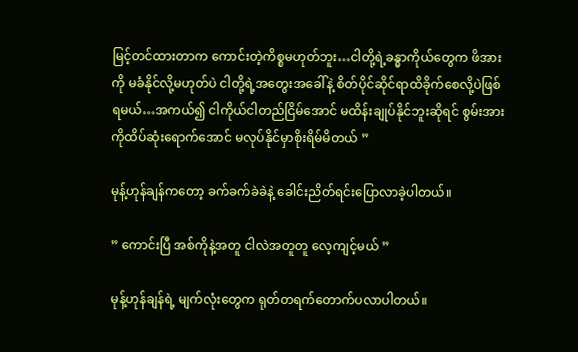မြင့်တင်ထားတာက ကောင်းတဲ့ကိစ္စမဟုတ်ဘူး…ငါတို့ရဲ့ခန္ဓာကိုယ်တွေက ဖိအားကို မခံနိုင်လို့မဟုတ်ပဲ ငါတို့ရဲ့အတွေးအခေါ်နဲ့ စိတ်ပိုင်ဆိုင်ရာထိခိုက်စေလို့ပဲဖြစ်ရမယ်…အကယ်၍ ငါကိုယ်ငါတည်ငြိမ်အောင် မထိန်းချုပ်နိုင်ဘူးဆိုရင် စွမ်းအားကိုထိပ်ဆုံးရောက်အောင် မလုပ်နိုင်မှာစိုးရိမ်မိတယ် ”

မုန့်ဟုန်ချန်ကတော့ ခက်ခက်ခဲခဲနဲ့ ခေါင်းညိတ်ရင်းပြောလာခဲ့ပါတယ်။

” ကောင်းပြီ အစ်ကိုနဲ့အတူ ငါလဲအတူတူ လေ့ကျင့်မယ် ”

မုန့်ဟုန်ချန်ရဲ့ မျက်လုံးတွေက ရုတ်တရက်တောက်ပလာပါတယ်။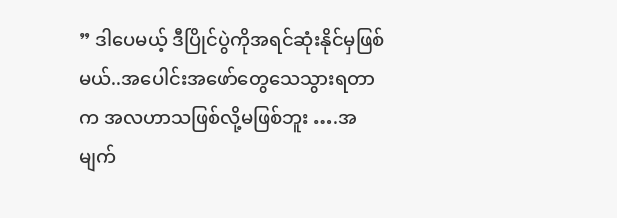” ဒါပေမယ့် ဒီပြိုင်ပွဲကိုအရင်ဆုံးနိုင်မှဖြစ်မယ်..အပေါင်းအဖော်တွေသေသွားရတာက အလဟာသဖြစ်လို့မဖြစ်ဘူး ….အမျက်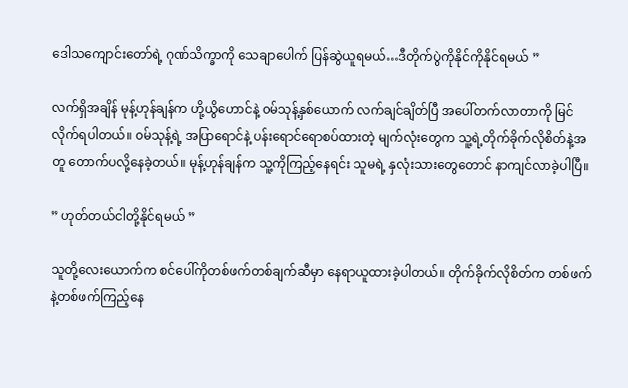ဒေါသကျောင်းတော်ရဲ့ ဂုဏ်သိက္ခာကို သေချာပေါက် ပြန်ဆွဲယူရမယ်…ဒီတိုက်ပွဲကိုနိုင်ကိုနိုင်ရမယ် ”

လက်ရှိအချိန် မုန့်ဟုန်ချန်က ဟို့ယွိဟောင်နဲ့ ၀မ်သုန့်နှစ်ယောက် လက်ချင်ချိတ်ပြီ အပေါ်တက်လာတာကို မြင်လိုက်ရပါတယ်။ ၀မ်သုန့်ရဲ့ အပြာရောင်နဲ့ ပန်းရောင်ရောစပ်ထားတဲ့ မျက်လုံးတွေက သူ့ရဲ့တိုက်ခိုက်လိုစိတ်နဲ့အတူ တောက်ပလို့နေခဲ့တယ်။ မုန့်ဟုန်ချန်က သူ့ကိုကြည့်နေရင်း သူမရဲ့ နှလုံးသားတွေတောင် နာကျင်လာခဲ့ပါပြီ။

” ဟုတ်တယ်ငါတို့နိုင်ရမယ် ”

သူတို့လေးယောက်က စင်ပေါ်ကိုတစ်ဖက်တစ်ချက်ဆီမှာ နေရာယူထားခဲ့ပါတယ်။ တိုက်ခိုက်လိုစိတ်က တစ်ဖက်နဲ့တစ်ဖက်ကြည့်နေ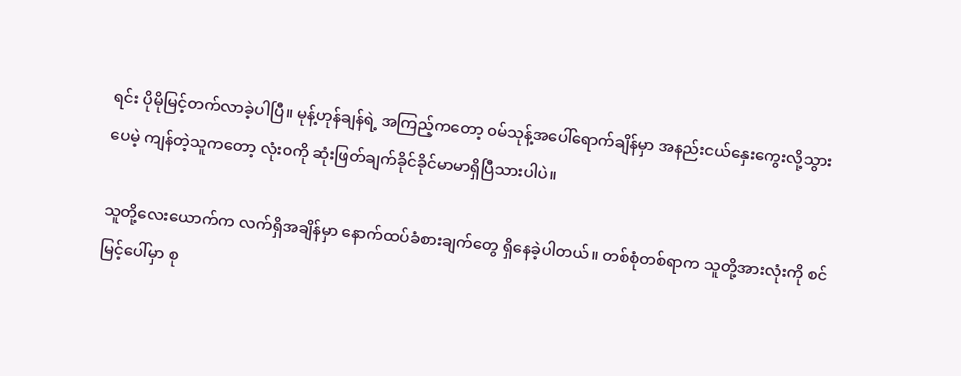ရင်း ပိုမိုမြင့်တက်လာခဲ့ပါပြီ။ မုန့်ဟုန်ချန်ရဲ့ အကြည့်ကတော့ ၀မ်သုန့်အပေါ်ရောက်ချိန်မှာ အနည်းငယ်နှေးကွေးလို့သွားပေမဲ့ ကျန်တဲ့သူကတော့ လုံး၀ကို ဆုံးဖြတ်ချက်ခိုင်ခိုင်မာမာရှိပြီသားပါပဲ။

သူတို့လေးယောက်က လက်ရှိအချိန်မှာ နောက်ထပ်ခံစားချက်တွေ ရှိနေခဲ့ပါတယ်။ တစ်စုံတစ်ရာက သူတို့အားလုံးကို စင်မြင့်ပေါ်မှာ စု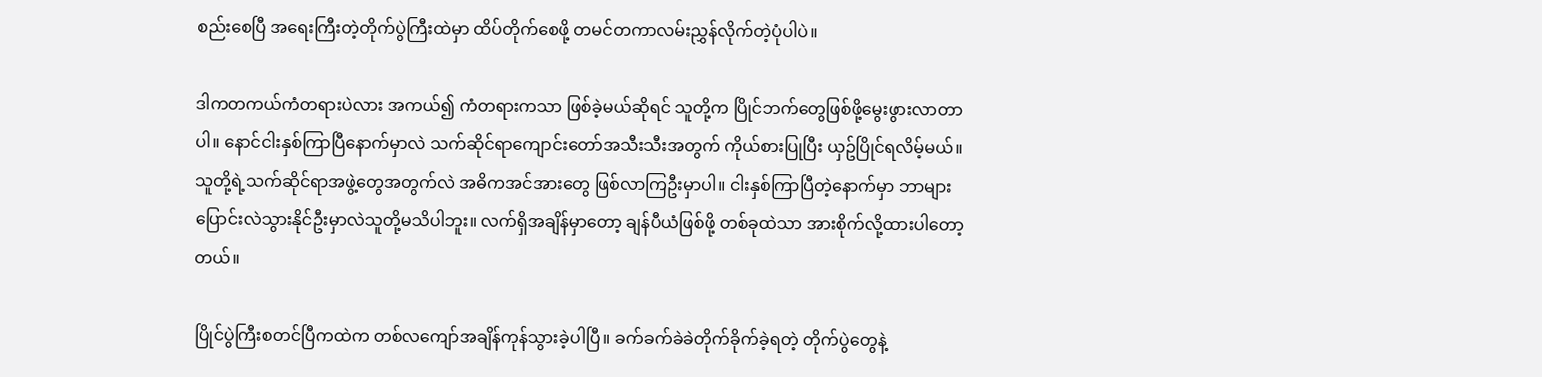စည်းစေပြီ အရေးကြီးတဲ့တိုက်ပွဲကြီးထဲမှာ ထိပ်တိုက်စေဖို့ တမင်တကာလမ်းညွှန်လိုက်တဲ့ပုံပါပဲ။

ဒါကတကယ်ကံတရားပဲလား အကယ်၍ ကံတရားကသာ ဖြစ်ခဲ့မယ်ဆိုရင် သူတို့က ပြိုင်ဘက်တွေဖြစ်ဖို့မွေးဖွားလာတာပါ။ နောင်ငါးနှစ်ကြာပြီနောက်မှာလဲ သက်ဆိုင်ရာကျောင်းတော်အသီးသီးအတွက် ကိုယ်စားပြုပြီး ယှဥ်ပြိုင်ရလိမ့်မယ်။ သူတို့ရဲ့သက်ဆိုင်ရာအဖွဲ့တွေအတွက်လဲ အဓိကအင်အားတွေ ဖြစ်လာကြဦးမှာပါ။ ငါးနှစ်ကြာပြီတဲ့နောက်မှာ ဘာများပြောင်းလဲသွားနိုင်ဦးမှာလဲသူတို့မသိပါဘူး။ လက်ရှိအချိန်မှာတော့ ချန်ပီယံဖြစ်ဖို့ တစ်ခုထဲသာ အားစိုက်လို့ထားပါတော့တယ်။

ပြိုင်ပွဲကြီးစတင်ပြီကထဲက တစ်လကျော်အချိန်ကုန်သွားခဲ့ပါပြီ။ ခက်ခက်ခဲခဲတိုက်ခိုက်ခဲ့ရတဲ့ တိုက်ပွဲတွေနဲ့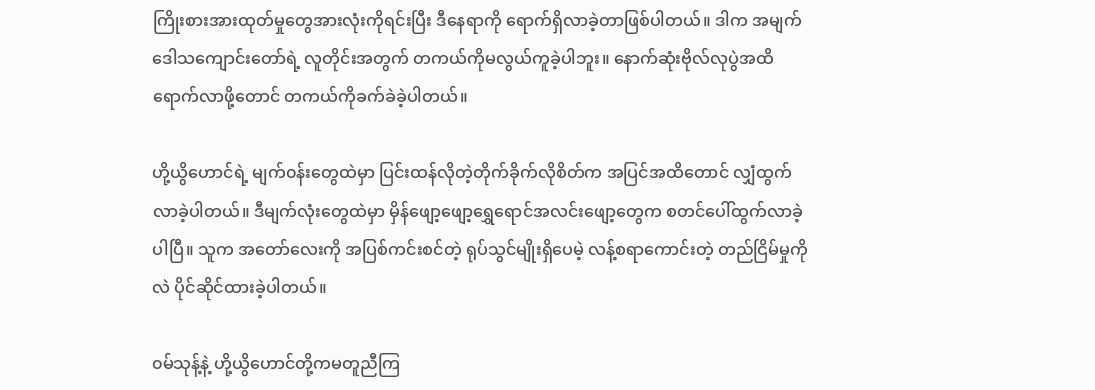ကြိုးစားအားထုတ်မှုတွေအားလုံးကိုရင်းပြီး ဒီနေရာကို ရောက်ရှိလာခဲ့တာဖြစ်ပါတယ်။ ဒါက အမျက်ဒေါသကျောင်းတော်ရဲ့ လူတိုင်းအတွက် တကယ်ကိုမလွယ်ကူခဲ့ပါဘူး။ နောက်ဆုံးဗိုလ်လုပွဲအထိ ရောက်လာဖို့တောင် တကယ်ကိုခက်ခဲခဲ့ပါတယ်။

ဟို့ယွိဟောင်ရဲ့ မျက်၀န်းတွေထဲမှာ ပြင်းထန်လိုတဲ့တိုက်ခိုက်လိုစိတ်က အပြင်အထိတောင် လျှံထွက်လာခဲ့ပါတယ်။ ဒီမျက်လုံးတွေထဲမှာ မှိန်ဖျော့ဖျော့ရွှေရောင်အလင်းဖျော့တွေက စတင်ပေါ်ထွက်လာခဲ့ပါပြီ။ သူက အတော်လေးကို အပြစ်ကင်းစင်တဲ့ ရုပ်သွင်မျိုးရှိပေမဲ့ လန့်စရာကောင်းတဲ့ တည်ငြိမ်မှုကိုလဲ ပိုင်ဆိုင်ထားခဲ့ပါတယ်။

၀မ်သုန့်နဲ့ ဟို့ယွိဟောင်တို့ကမတူညီကြ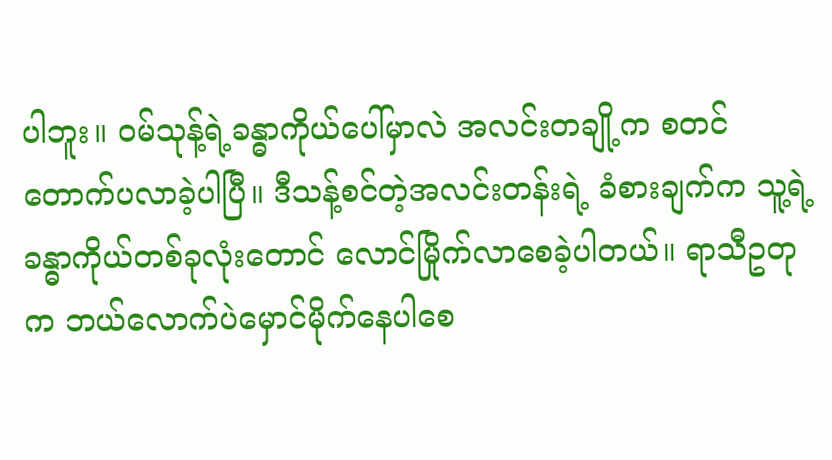ပါဘူး။ ၀မ်သုန့်ရဲ့ခန္ဓာကိုယ်ပေါ်မှာလဲ အလင်းတချို့က စတင်တောက်ပလာခဲ့ပါပြီ။ ဒီသန့်စင်တဲ့အလင်းတန်းရဲ့ ခံစားချက်က သူ့ရဲ့ခန္ဓာကိုယ်တစ်ခုလုံးတောင် လောင်မြိုက်လာစေခဲ့ပါတယ်။ ရာသီဥတုက ဘယ်လောက်ပဲမှောင်မိုက်နေပါစေ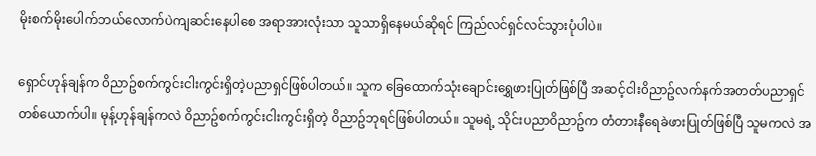မိုးစက်မိုးပေါက်ဘယ်လောက်ပဲကျဆင်းနေပါစေ အရာအားလုံးသာ သူသာရှိနေမယ်ဆိုရင် ကြည်လင်ရှင်လင်သွားပုံပါပဲ။

ရှောင်ဟုန်ချန်က ၀ိညာဥ်စက်ကွင်းငါးကွင်းရှိတဲ့ပညာရှင်ဖြစ်ပါတယ်။ သူက ခြေထောက်သုံးချောင်းရွှေဖားပြုတ်ဖြစ်ပြီ အဆင့်ငါး၀ိညာဥ်လက်နက်အတတ်ပညာရှင်တစ်ယောက်ပါ။ မုန့်ဟုန်ချန်ကလဲ ၀ိညာဥ်စက်ကွင်းငါးကွင်းရှိတဲ့ ၀ိညာဥ်ဘုရင်ဖြစ်ပါတယ်။ သူမရဲ့ သိုင်းပညာ၀ိညာဥ်က တံတားနီရေခဲဖားပြုတ်ဖြစ်ပြီ သူမကလဲ အ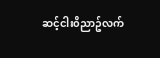ဆင့်ငါး၀ိညာဥ်လက်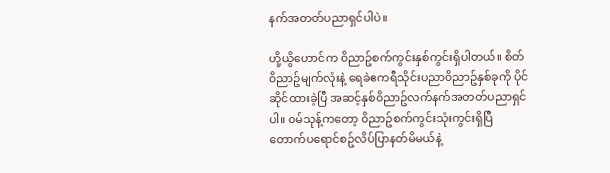နက်အတတ်ပညာရှင်ပါပဲ။

ဟို့ယွိဟောင်က ၀ိညာဥ်စက်ကွင်းနှစ်ကွင်းရှိပါတယ်။ စိတ်၀ိညာဥ်မျက်လုံးနဲ့ ရေခဲဧကရီသိုင်းပညာ၀ိညာဥ်နှစ်ခုကို ပိုင်ဆိုင်ထားခဲ့ပြီ အဆင့်နှစ်၀ိညာဥ်လက်နက်အတတ်ပညာရှင်ပါ။ ၀မ်သုန့်ကတော့ ၀ိညာဥ်စက်ကွင်းသုံးကွင်းရှိပြီ တောက်ပရောင်စဥ်လိပ်ပြာနတ်မိမယ်နဲ့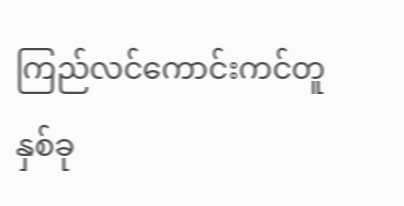ကြည်လင်ကောင်းကင်တူနှစ်ခု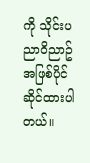ကို သိုင်းပညာ၀ိညာဥ်အဖြစ်ပိုင်ဆိုင်ထားပါတယ်။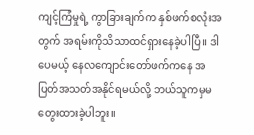ကျင့်ကြံမှုရဲ့ ကွာခြားချက်က နှစ်ဖက်စလုံးအတွက် အရမ်းကိုသိသာထင်ရှားနေခဲ့ပါပြီ။ ဒါပေမယ့် နေလကျောင်းတော်ဖက်ကနေ အပြတ်အသတ်အနိုင်ရမယ်လို့ ဘယ်သူကမှမတွေးထားခဲ့ပါဘူး။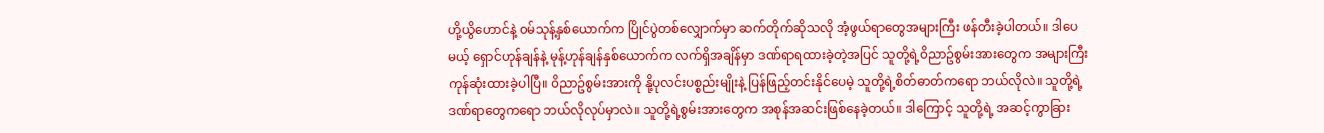ဟို့ယွိဟောင်နဲ့ ၀မ်သုန့်နှစ်ယောက်က ပြိုင်ပွဲတစ်လျှောက်မှာ ဆက်တိုက်ဆိုသလို အံ့ဖွယ်ရာတွေအများကြီး ဖန်တီးခဲ့ပါတယ်။ ဒါပေမယ့် ရှောင်ဟုန်ချန်နဲ့ မုန့်ဟုန်ချန်နှစ်ယောက်က လက်ရှိအချိန်မှာ ဒဏ်ရာရထားခဲ့တဲ့အပြင် သူတို့ရဲ့၀ိညာဥ်စွမ်းအားတွေက အများကြီးကုန်ဆုံးထားခဲ့ပါပြီ။ ၀ိညာဥ်စွမ်းအားကို နို့ပုလင်းပစ္စည်းမျိုးနဲ့ ပြန်ဖြည့်တင်းနိုင်ပေမဲ့ သူတို့ရဲ့စိတ်ဓာတ်ကရော ဘယ်လိုလဲ။ သူတို့ရဲ့ဒဏ်ရာတွေကရော ဘယ်လိုလုပ်မှာလဲ။ သူတို့ရဲ့စွမ်းအားတွေက အစုန်အဆင်းဖြစ်နေခဲ့တယ်။ ဒါကြောင့် သူတို့ရဲ့ အဆင့်ကွာခြား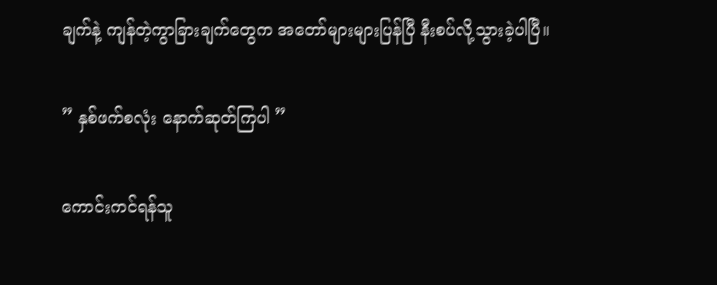ချက်နဲ့ ကျန်တဲ့ကွာခြားချက်တွေက အတော်များများပြန်ပြီ နီးစပ်လို့သွားခဲ့ပါပြီ။

” နှစ်ဖက်စလုံး နောက်ဆုတ်ကြပါ ”

ကောင်းကင်ရန်သူ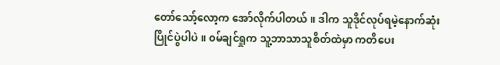တော်သော့်လော့က အော်လိုက်ပါတယ်။ ဒါက သူဒိုင်လုပ်ရမဲ့နောက်ဆုံးပြိုင်ပွဲပါပဲ။ ၀မ်ချင်ရှုက သူ့ဘာသာသူစိတ်ထဲမှာ ကတိပေး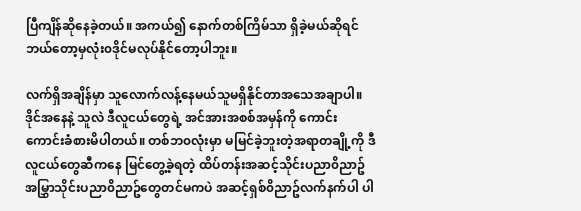ပြီကျိန်ဆိုနေခဲ့တယ်။ အကယ်၍ နောက်တစ်ကြိမ်သာ ရှိခဲ့မယ်ဆိုရင် ဘယ်တော့မှလုံး၀ဒိုင်မလုပ်နိုင်တော့ပါဘူး။

လက်ရှိအချိန်မှာ သူလောက်လန့်နေမယ်သူမရှိနိုင်တာအသေအချာပါ။ ဒိုင်အနေနဲ့ သူလဲ ဒီလူငယ်တွေရဲ့ အင်အားအစစ်အမှန်ကို ကောင်းကောင်းခံစားမိပါတယ်။ တစ်ဘ၀လုံးမှာ မမြင်ခဲ့ဘူးတဲ့အရာတချို့ကို ဒီလူငယ်တွေဆီကနေ မြင်တွေ့ခဲ့ရတဲ့ ထိပ်တန်းအဆင့်သိုင်းပညာ၀ိညာဥ် အမြွှာသိုင်းပညာ၀ိညာဥ်တွေတင်မကပဲ အဆင့်ရှစ်၀ိညာဥ်လက်နက်ပါ ပါ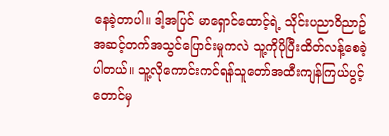နေခဲ့တာပါ။ ဒါ့အပြင် မာရှောင်ထောင့်ရဲ့ သိုင်းပညာ၀ိညာဥ်အဆင့်တက်အသွင်ပြောင်းမှုကလဲ သူ့ကိုပိုပြီးထိတ်လန့်စေခဲ့ပါတယ်။ သူ့လိုကောင်းကင်ရန်သူတော်အထီးကျန်ကြယ်ပွင့်တောင်မှ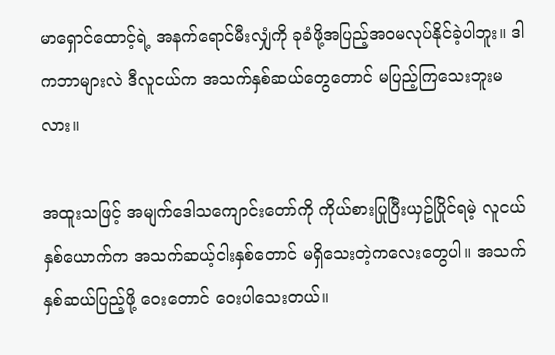မာရှောင်ထောင့်ရဲ့ အနက်ရောင်မီးလျှံကို ခုခံဖို့အပြည့်အ၀မလုပ်နိုင်ခဲ့ပါဘူး။ ဒါကဘာများလဲ ဒီလူငယ်က အသက်နှစ်ဆယ်တွေတောင် မပြည့်ကြသေးဘူးမလား။

အထူးသဖြင့် အမျက်ဒေါသကျောင်းတော်ကို ကိုယ်စားပြုပြီးယှဥ်ပြိုင်ရမဲ့ လူငယ်နှစ်ယောက်က အသက်ဆယ့်ငါးနှစ်တောင် မရှိသေးတဲ့ကလေးတွေပါ။ အသက်နှစ်ဆယ်ပြည့်ဖို့ ဝေးတောင် ဝေးပါသေးတယ်။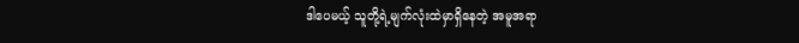ဒါပေမယ့် သူတို့ရဲ့မျက်လုံးထဲမှာရှိနေတဲ့ အမူအရာ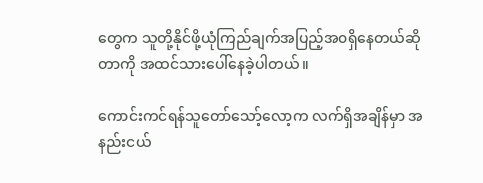တွေက သူတို့နိုင်ဖို့ယုံကြည်ချက်အပြည့်အ၀ရှိနေတယ်ဆိုတာကို အထင်သားပေါ်နေခဲ့ပါတယ်။

ကောင်းကင်ရန်သူတော်သော့်လော့က လက်ရှိအချိန်မှာ အနည်းငယ်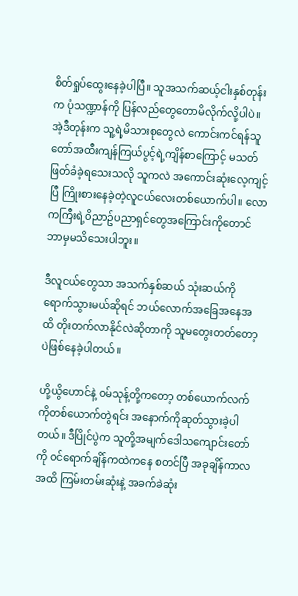စိတ်ရှုပ်ထွေးနေခဲ့ပါပြီ။ သူအသက်ဆယ့်ငါးနှစ်တုန်းက ပုံသဏ္ဍာန်ကို ပြန်လည်တွေတောမိလိုက်လို့ပါပဲ။ အဲ့ဒီတုန်းက သူ့ရဲ့မိသားစုတွေလဲ ကောင်းကင်ရန်သူတော်အထီးကျန်ကြယ်ပွင့်ရဲ့ကျိန်စာကြောင့် မသတ်ဖြတ်ခံခဲ့ရသေးသလို သူကလဲ အကောင်းဆုံးလေ့ကျင့်ပြီ ကြိုးစားနေခဲ့တဲ့လူငယ်လေးတစ်ယောက်ပါ။ လောကကြီးရဲ့၀ိညာဥ်ပညာရှင်တွေအကြောင်းကိုတောင် ဘာမှမသိသေးပါဘူး။

ဒီလူငယ်တွေသာ အသက်နှစ်ဆယ် သုံးဆယ်ကိုရောက်သွားမယ်ဆိုရင် ဘယ်လောက်အခြေအနေအထိ တိုးတက်လာနိုင်လဲဆိုတာကို သူမတွေးတတ်တော့ပဲဖြစ်နေခဲ့ပါတယ်။

ဟို့ယွိဟောင်နဲ့ ၀မ်သုန့်တို့ကတော့ တစ်ယောက်လက်ကိုတစ်ယောက်တွဲရင်း အနောက်ကိုဆုတ်သွားခဲ့ပါတယ်။ ဒီပြိုင်ပွဲက သူတို့အမျက်ဒေါသကျောင်းတော်ကို ၀င်ရောက်ချိန်ကထဲကနေ စတင်ပြီ အခုချိန်ကာလအထိ ကြမ်းတမ်းဆုံးနဲ့ အခက်ခဲဆုံး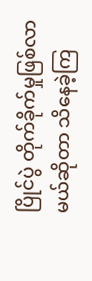ပြိုင်ပွဲ တိုက်ခိုက်မှုဖြစ်လာမယ်ဆိုတာ သိနေခဲ့ကြ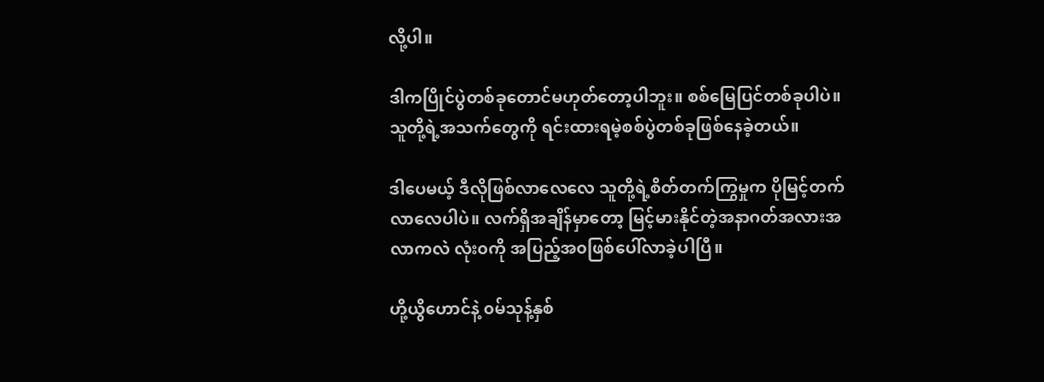လို့ပါ။

ဒါကပြိုင်ပွဲတစ်ခုတောင်မဟုတ်တော့ပါဘူး။ စစ်မြေပြင်တစ်ခုပါပဲ။ သူတို့ရဲ့အသက်တွေကို ရင်းထားရမဲ့စစ်ပွဲတစ်ခုဖြစ်နေခဲ့တယ်။

ဒါပေမယ့် ဒီလိုဖြစ်လာလေလေ သူတို့ရဲ့စိတ်တက်ကြွမှုက ပိုမြင့်တက်လာလေပါပဲ။ လက်ရှိအချိန်မှာတော့ မြင့်မားနိုင်တဲ့အနာဂတ်အလားအလာကလဲ လုံး၀ကို အပြည့်အ၀ဖြစ်ပေါ်လာခဲ့ပါပြီ။

ဟို့ယွိဟောင်နဲ့ ၀မ်သုန့်နှစ်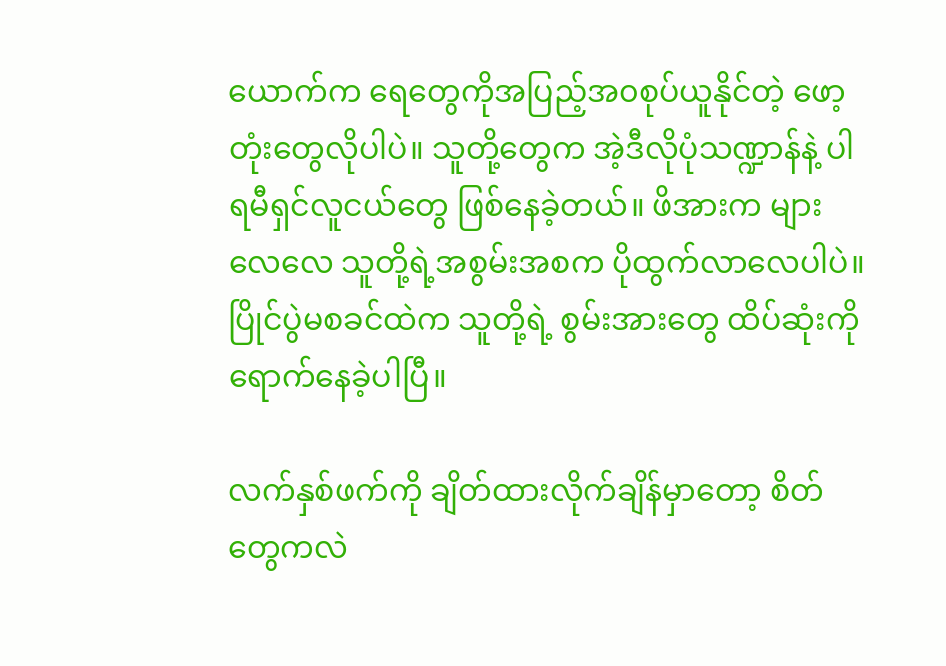ယောက်က ရေတွေကိုအပြည့်အ၀စုပ်ယူနိုင်တဲ့ ဖော့တုံးတွေလိုပါပဲ။ သူတို့တွေက အဲ့ဒီလိုပုံသဏ္ဍာန်နဲ့ ပါရမီရှင်လူငယ်တွေ ဖြစ်နေခဲ့တယ်။ ဖိအားက များလေလေ သူတို့ရဲ့အစွမ်းအစက ပိုထွက်လာလေပါပဲ။ ပြိုင်ပွဲမစခင်ထဲက သူတို့ရဲ့ စွမ်းအားတွေ ထိပ်ဆုံးကိုရောက်နေခဲ့ပါပြီ။

လက်နှစ်ဖက်ကို ချိတ်ထားလိုက်ချိန်မှာတော့ စိတ်တွေကလဲ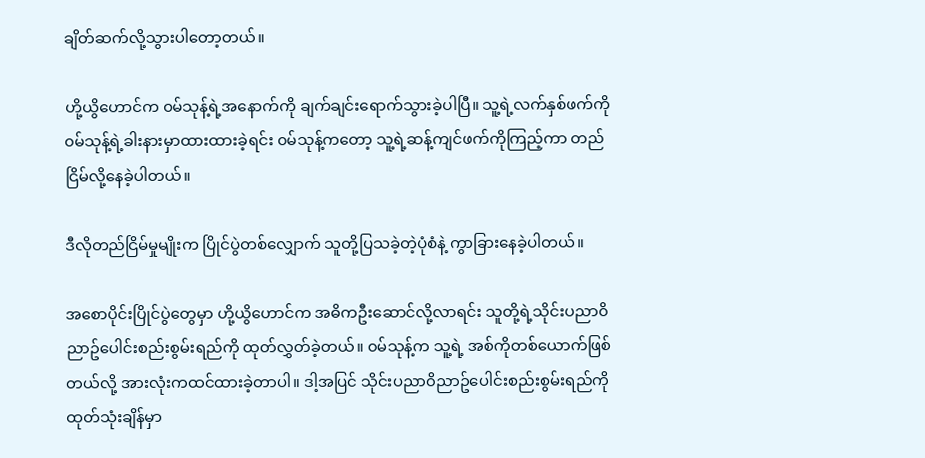ချိတ်ဆက်လို့သွားပါတော့တယ်။

ဟို့ယွိဟောင်က ၀မ်သုန့်ရဲ့အနောက်ကို ချက်ချင်းရောက်သွားခဲ့ပါပြီ။ သူ့ရဲ့လက်နှစ်ဖက်ကို ၀မ်သုန့်ရဲ့ခါးနားမှာထားထားခဲ့ရင်း ၀မ်သုန့်ကတော့ သူ့ရဲ့ဆန့်ကျင်ဖက်ကိုကြည့်ကာ တည်ငြိမ်လို့နေခဲ့ပါတယ်။

ဒီလိုတည်ငြိမ်မှုမျိုးက ပြိုင်ပွဲတစ်လျှောက် သူတို့ပြသခဲ့တဲ့ပုံစံနဲ့ ကွာခြားနေခဲ့ပါတယ်။

အစောပိုင်းပြိုင်ပွဲတွေမှာ ဟို့ယွိဟောင်က အဓိကဦးဆောင်လို့လာရင်း သူတို့ရဲ့သိုင်းပညာ၀ိညာဥ်ပေါင်းစည်းစွမ်းရည်ကို ထုတ်လွှတ်ခဲ့တယ်။ ၀မ်သုန့်က သူ့ရဲ့ အစ်ကိုတစ်ယောက်ဖြစ်တယ်လို့ အားလုံးကထင်ထားခဲ့တာပါ။ ဒါ့အပြင် သိုင်းပညာ၀ိညာဥ်ပေါင်းစည်းစွမ်းရည်ကို ထုတ်သုံးချိန်မှာ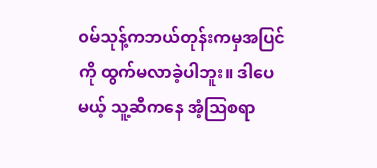၀မ်သုန့်ကဘယ်တုန်းကမှအပြင်ကို ထွက်မလာခဲ့ပါဘူး။ ဒါပေမယ့် သူ့ဆီကနေ အံ့ဩစရာ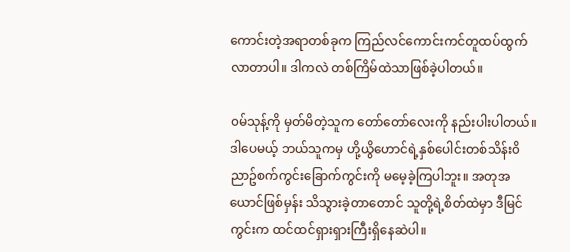ကောင်းတဲ့အရာတစ်ခုက ကြည်လင်ကောင်းကင်တူထပ်ထွက်လာတာပါ။ ဒါကလဲ တစ်ကြိမ်ထဲသာဖြစ်ခဲ့ပါတယ်။

၀မ်သုန့်ကို မှတ်မိတဲ့သူက တော်တော်လေးကို နည်းပါးပါတယ်။ ဒါပေမယ့် ဘယ်သူကမှ ဟို့ယွိဟောင်ရဲ့နှစ်ပေါင်းတစ်သိန်း၀ိညာဥ်စက်ကွင်းခြောက်ကွင်းကို မမေ့ခဲ့ကြပါဘူး။ အတုအယောင်ဖြစ်မှန်း သိသွားခဲ့တာတောင် သူတို့ရဲ့စိတ်ထဲမှာ ဒီမြင်ကွင်းက ထင်ထင်ရှားရှားကြီးရှိနေဆဲပါ။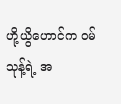ဟို့ယွိဟောင်က ၀မ်သုန့်ရဲ့ အ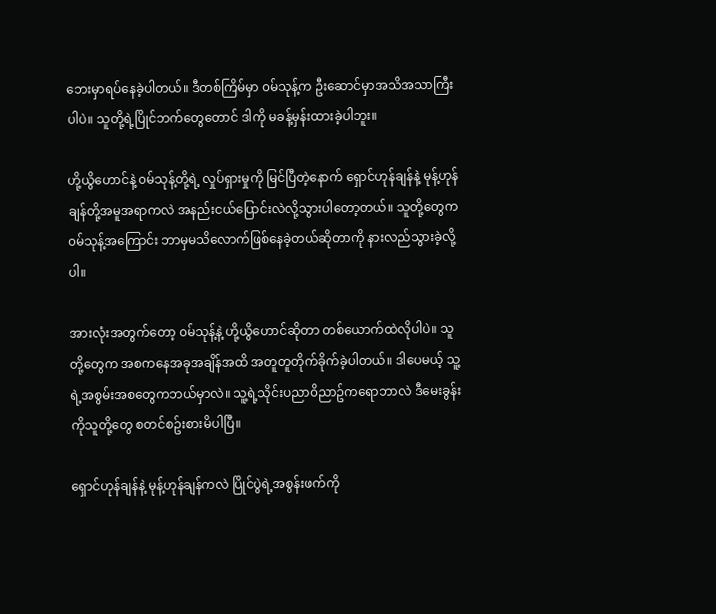ဘေးမှာရပ်နေခဲ့ပါတယ်။ ဒီတစ်ကြိမ်မှာ ၀မ်သုန့်က ဦးဆောင်မှာအသိအသာကြီးပါပဲ။ သူတို့ရဲ့ပြိုင်ဘက်တွေတောင် ဒါကို မခန့်မှန်းထားခဲ့ပါဘူး။

ဟို့ယွိဟောင်နဲ့ ၀မ်သုန့်တို့ရဲ့ လှုပ်ရှားမှုကို မြင်ပြီတဲ့နောက် ရှောင်ဟုန်ချန်နဲ့ မုန့်ဟုန်ချန်တို့အမူအရာကလဲ အနည်းငယ်ပြောင်းလဲလို့သွားပါတော့တယ်။ သူတို့တွေက ၀မ်သုန့်အကြောင်း ဘာမှမသိလောက်ဖြစ်နေခဲ့တယ်ဆိုတာကို နားလည်သွားခဲ့လို့ပါ။

အားလုံးအတွက်တော့ ၀မ်သုန့်နဲ့ ဟို့ယွိဟောင်ဆိုတာ တစ်ယောက်ထဲလိုပါပဲ။ သူတို့တွေက အစကနေအခုအချိန်အထိ အတူတူတိုက်ခိုက်ခဲ့ပါတယ်။ ဒါပေမယ့် သူ့ရဲ့အစွမ်းအစတွေကဘယ်မှာလဲ။ သူ့ရဲ့သိုင်းပညာ၀ိညာဥ်ကရောဘာလဲ ဒီမေးခွန်းကိုသူတို့တွေ စတင်စဥ်းစားမိပါပြီ။

ရှောင်ဟုန်ချန်နဲ့ မုန့်ဟုန်ချန်ကလဲ ပြိုင်ပွဲရဲ့အစွန်းဖက်ကို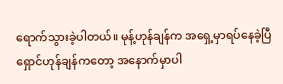ရောက်သွားခဲ့ပါတယ်။ မုန့်ဟုန်ချန်က အရှေ့မှာရပ်နေခဲ့ပြီ ရှောင်ဟုန်ချန်ကတော့ အနောက်မှာပါ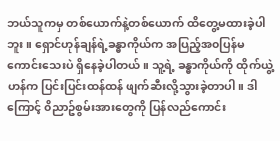ဘယ်သူကမှ တစ်ယောက်နဲ့တစ်ယောက် ထိတွေ့မထားခဲ့ပါဘူး။ ရှောင်ဟုန်ချန်ရဲ့ခန္ဓာကိုယ်က အပြည့်အ၀ပြန်မကောင်းသေးပဲ ရှိနေခဲ့ပါတယ်။ သူ့ရဲ့ ခန္ဓာကိုယ်ကို ထိုက်ယွဲ့ဟန်က ပြင်းပြင်းထန်ထန် ဖျက်ဆီးလို့သွားခဲ့တာပါ။ ဒါကြောင့် ၀ိညာဥ်စွမ်းအားတွေကို ပြန်လည်ကောင်း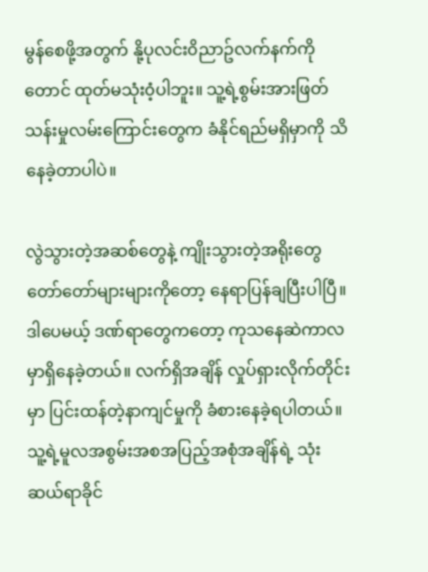မွန်စေဖို့အတွက် နို့ပုလင်း၀ိညာဥ်လက်နက်ကိုတောင် ထုတ်မသုံး၀ံ့ပါဘူး။ သူ့ရဲ့စွမ်းအားဖြတ်သန်းမှုလမ်းကြောင်းတွေက ခံနိုင်ရည်မရှိမှာကို သိနေခဲ့တာပါပဲ။

လွဲသွားတဲ့အဆစ်တွေနဲ့ ကျိုးသွားတဲ့အရိုးတွေတော်တော်များများကိုတော့ နေရာပြန်ချပြီးပါပြီ။ ဒါပေမယ့် ဒဏ်ရာတွေကတော့ ကုသနေဆဲကာလမှာရှိနေခဲ့တယ်။ လက်ရှိအချိန် လှုပ်ရှားလိုက်တိုင်းမှာ ပြင်းထန်တဲ့နာကျင်မှုကို ခံစားနေခဲ့ရပါတယ်။ သူ့ရဲ့မူလအစွမ်းအစအပြည့်အစုံအချိန်ရဲ့ သုံးဆယ်ရာခိုင်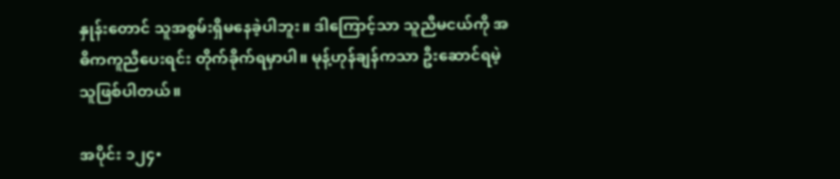နှုန်းတောင် သူအစွမ်းရှိမနေခဲ့ပါဘူး။ ဒါကြောင့်သာ သူညီမငယ်ကို အဓိကကူညီပေးရင်း တိုက်ခိုက်ရမှာပါ။ မုန့်ဟုန်ချန်ကသာ ဦးဆောင်ရမဲ့သူဖြစ်ပါတယ်။

အပိုင်း ၁၂၄•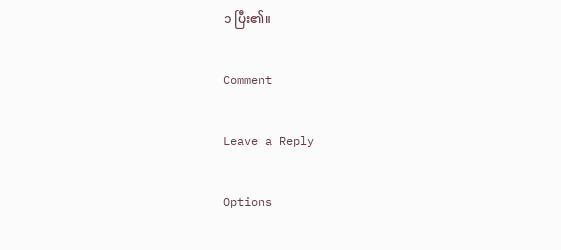၁ ပြီး၏။

Comment

Leave a Reply

Options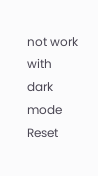not work with dark mode
Reset